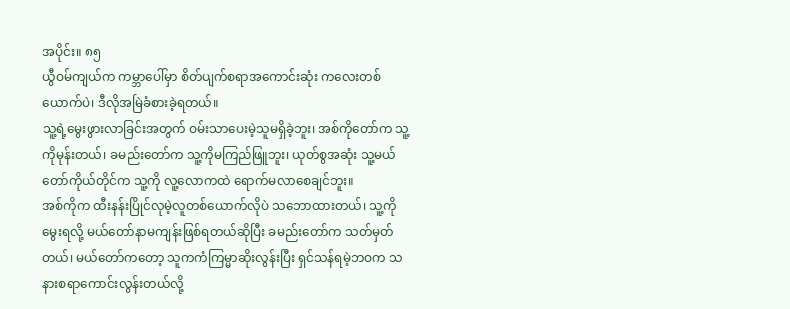အပိုင်း။ ၈၅
ယွီဝမ်ကျယ်က ကမ္ဘာပေါ်မှာ စိတ်ပျက်စရာအကောင်းဆုံး ကလေးတစ်ယောက်ပဲ၊ ဒီလိုအမြဲခံစားခဲ့ရတယ်။
သူ့ရဲ့မွေးဖွားလာခြင်းအတွက် ဝမ်းသာပေးမဲ့သူမရှိခဲ့ဘူး၊ အစ်ကိုတော်က သူ့ကိုမုန်းတယ်၊ ခမည်းတော်က သူ့ကိုမကြည်ဖြူဘူး၊ ယုတ်စွအဆုံး သူ့မယ်တော်ကိုယ်တိုင်က သူ့ကို လူ့လောကထဲ ရောက်မလာစေချင်ဘူး။
အစ်ကိုက ထီးနန်းပြိုင်လုမဲ့လူတစ်ယောက်လိုပဲ သဘောထားတယ်၊ သူ့ကိုမွေးရလို့ မယ်တော်နာမကျန်းဖြစ်ရတယ်ဆိုပြီး ခမည်းတော်က သတ်မှတ်တယ်၊ မယ်တော်ကတော့ သူကကံကြမ္မာဆိုးလွန်းပြီး ရှင်သန်ရမဲ့ဘဝက သနားစရာကောင်းလွန်းတယ်လို့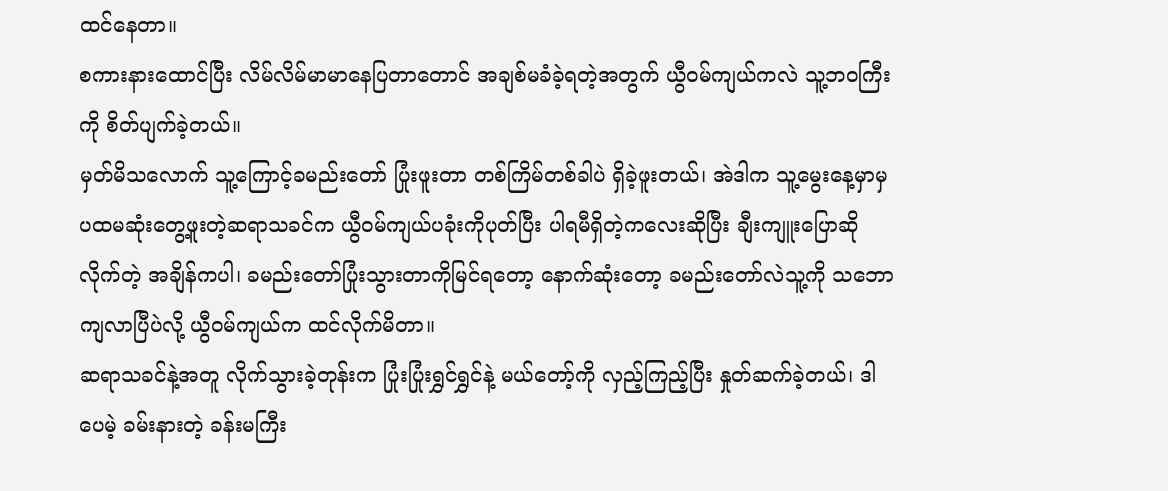ထင်နေတာ။
စကားနားထောင်ပြီး လိမ်လိမ်မာမာနေပြတာတောင် အချစ်မခံခဲ့ရတဲ့အတွက် ယွီဝမ်ကျယ်ကလဲ သူ့ဘဝကြီးကို စိတ်ပျက်ခဲ့တယ်။
မှတ်မိသလောက် သူ့ကြောင့်ခမည်းတော် ပြုံးဖူးတာ တစ်ကြိမ်တစ်ခါပဲ ရှိခဲ့ဖူးတယ်၊ အဲဒါက သူ့မွေးနေ့မှာမှ ပထမဆုံးတွေ့ဖူးတဲ့ဆရာသခင်က ယွီဝမ်ကျယ်ပခုံးကိုပုတ်ပြီး ပါရမီရှိတဲ့ကလေးဆိုပြီး ချီးကျူးပြောဆိုလိုက်တဲ့ အချိန်ကပါ၊ ခမည်းတော်ပြုံးသွားတာကိုမြင်ရတော့ နောက်ဆုံးတော့ ခမည်းတော်လဲသူ့ကို သဘောကျလာပြီပဲလို့ ယွီဝမ်ကျယ်က ထင်လိုက်မိတာ။
ဆရာသခင်နဲ့အတူ လိုက်သွားခဲ့တုန်းက ပြုံးပြုံးရွှင်ရွှင်နဲ့ မယ်တော့်ကို လှည့်ကြည့်ပြီး နှုတ်ဆက်ခဲ့တယ်၊ ဒါပေမဲ့ ခမ်းနားတဲ့ ခန်းမကြီး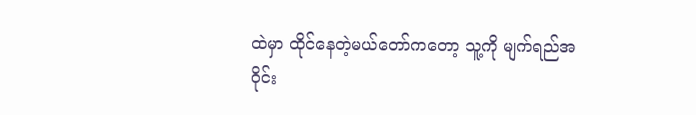ထဲမှာ ထိုင်နေတဲ့မယ်တော်ကတော့ သူ့ကို မျက်ရည်အဝိုင်း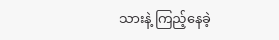သားနဲ့ ကြည့်နေခဲ့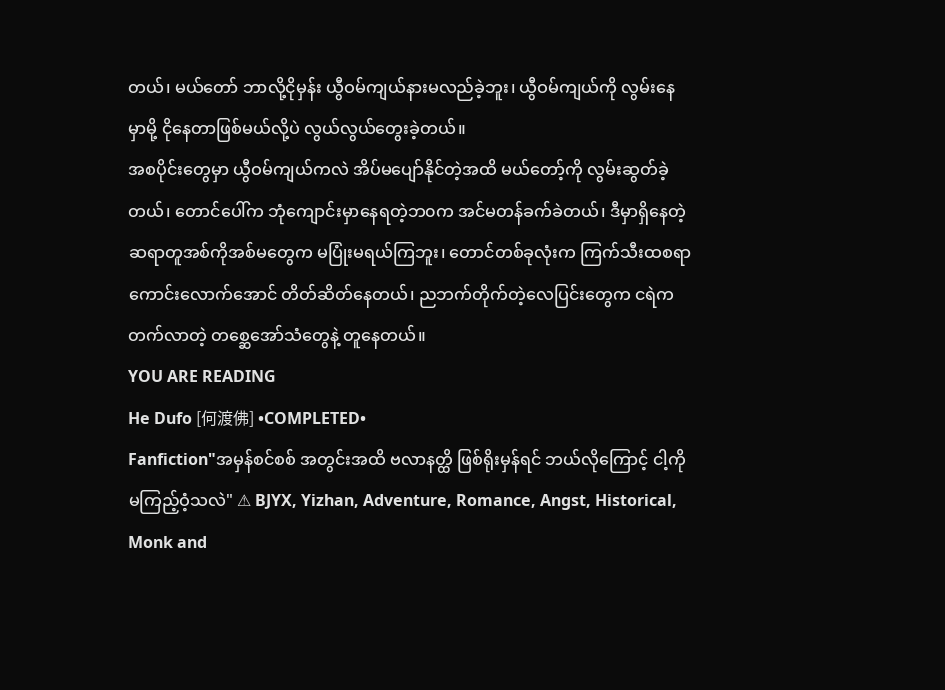တယ်၊ မယ်တော် ဘာလို့ငိုမှန်း ယွီဝမ်ကျယ်နားမလည်ခဲ့ဘူး၊ ယွီဝမ်ကျယ်ကို လွမ်းနေမှာမို့ ငိုနေတာဖြစ်မယ်လို့ပဲ လွယ်လွယ်တွေးခဲ့တယ်။
အစပိုင်းတွေမှာ ယွီဝမ်ကျယ်ကလဲ အိပ်မပျော်နိုင်တဲ့အထိ မယ်တော့်ကို လွမ်းဆွတ်ခဲ့တယ်၊ တောင်ပေါ်က ဘုံကျောင်းမှာနေရတဲ့ဘ၀က အင်မတန်ခက်ခဲတယ်၊ ဒီမှာရှိနေတဲ့ဆရာတူအစ်ကိုအစ်မတွေက မပြုံးမရယ်ကြဘူး၊ တောင်တစ်ခုလုံးက ကြက်သီးထစရာကောင်းလောက်အောင် တိတ်ဆိတ်နေတယ်၊ ညဘက်တိုက်တဲ့လေပြင်းတွေက ငရဲကတက်လာတဲ့ တစ္ဆေအော်သံတွေနဲ့ တူနေတယ်။
YOU ARE READING
He Dufo [何渡佛] •COMPLETED•
Fanfiction"အမှန်စင်စစ် အတွင်းအထိ ဗလာနတ္ထိ ဖြစ်ရိုးမှန်ရင် ဘယ်လိုကြောင့် ငါ့ကို မကြည့်ဝံ့သလဲ" ⚠ BJYX, Yizhan, Adventure, Romance, Angst, Historical, Monk and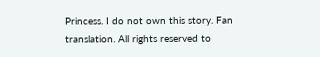Princess. I do not own this story. Fan translation. All rights reserved to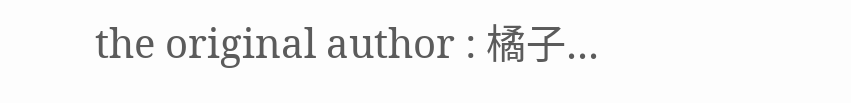the original author : 橘子...